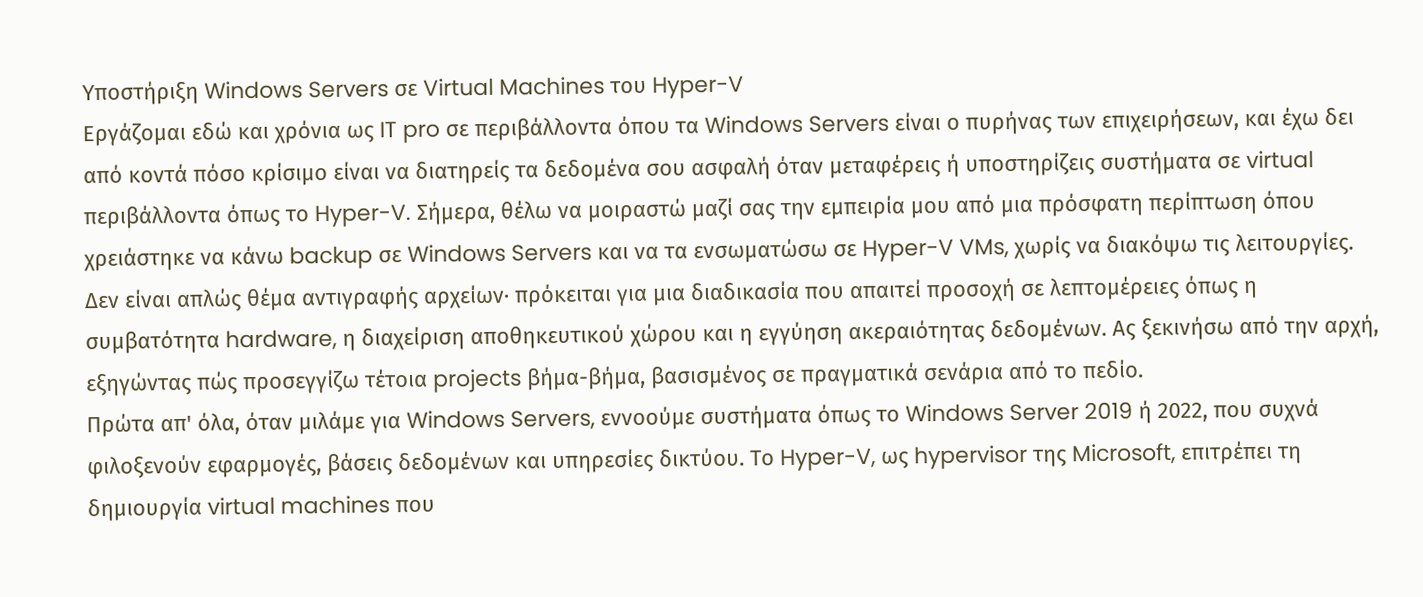Υποστήριξη Windows Servers σε Virtual Machines του Hyper-V
Εργάζομαι εδώ και χρόνια ως IT pro σε περιβάλλοντα όπου τα Windows Servers είναι ο πυρήνας των επιχειρήσεων, και έχω δει από κοντά πόσο κρίσιμο είναι να διατηρείς τα δεδομένα σου ασφαλή όταν μεταφέρεις ή υποστηρίζεις συστήματα σε virtual περιβάλλοντα όπως το Hyper-V. Σήμερα, θέλω να μοιραστώ μαζί σας την εμπειρία μου από μια πρόσφατη περίπτωση όπου χρειάστηκε να κάνω backup σε Windows Servers και να τα ενσωματώσω σε Hyper-V VMs, χωρίς να διακόψω τις λειτουργίες. Δεν είναι απλώς θέμα αντιγραφής αρχείων· πρόκειται για μια διαδικασία που απαιτεί προσοχή σε λεπτομέρειες όπως η συμβατότητα hardware, η διαχείριση αποθηκευτικού χώρου και η εγγύηση ακεραιότητας δεδομένων. Ας ξεκινήσω από την αρχή, εξηγώντας πώς προσεγγίζω τέτοια projects βήμα-βήμα, βασισμένος σε πραγματικά σενάρια από το πεδίο.
Πρώτα απ' όλα, όταν μιλάμε για Windows Servers, εννοούμε συστήματα όπως το Windows Server 2019 ή 2022, που συχνά φιλοξενούν εφαρμογές, βάσεις δεδομένων και υπηρεσίες δικτύου. Το Hyper-V, ως hypervisor της Microsoft, επιτρέπει τη δημιουργία virtual machines που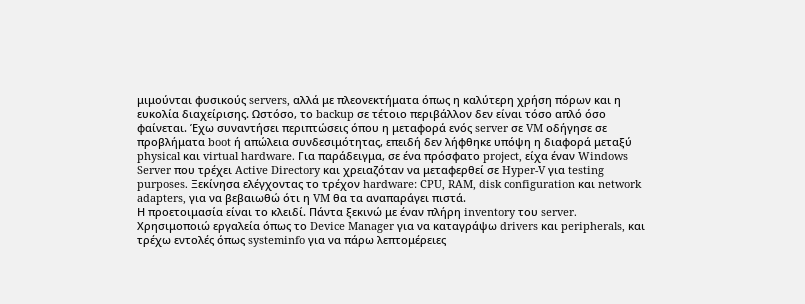μιμούνται φυσικούς servers, αλλά με πλεονεκτήματα όπως η καλύτερη χρήση πόρων και η ευκολία διαχείρισης. Ωστόσο, το backup σε τέτοιο περιβάλλον δεν είναι τόσο απλό όσο φαίνεται. Έχω συναντήσει περιπτώσεις όπου η μεταφορά ενός server σε VM οδήγησε σε προβλήματα boot ή απώλεια συνδεσιμότητας, επειδή δεν λήφθηκε υπόψη η διαφορά μεταξύ physical και virtual hardware. Για παράδειγμα, σε ένα πρόσφατο project, είχα έναν Windows Server που τρέχει Active Directory και χρειαζόταν να μεταφερθεί σε Hyper-V για testing purposes. Ξεκίνησα ελέγχοντας το τρέχον hardware: CPU, RAM, disk configuration και network adapters, για να βεβαιωθώ ότι η VM θα τα αναπαράγει πιστά.
Η προετοιμασία είναι το κλειδί. Πάντα ξεκινώ με έναν πλήρη inventory του server. Χρησιμοποιώ εργαλεία όπως το Device Manager για να καταγράψω drivers και peripherals, και τρέχω εντολές όπως systeminfo για να πάρω λεπτομέρειες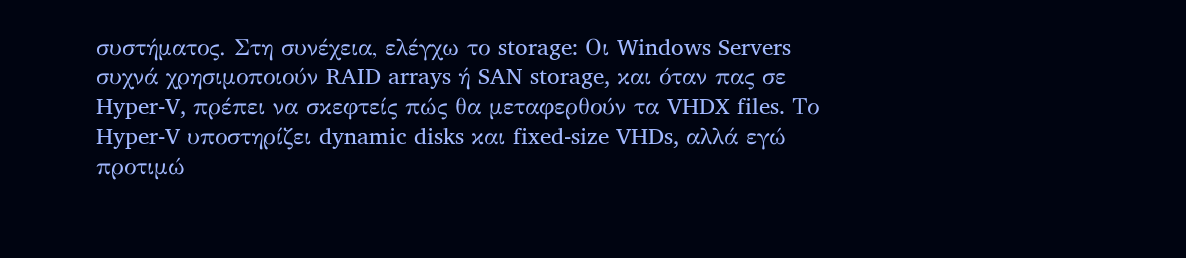συστήματος. Στη συνέχεια, ελέγχω το storage: Οι Windows Servers συχνά χρησιμοποιούν RAID arrays ή SAN storage, και όταν πας σε Hyper-V, πρέπει να σκεφτείς πώς θα μεταφερθούν τα VHDX files. Το Hyper-V υποστηρίζει dynamic disks και fixed-size VHDs, αλλά εγώ προτιμώ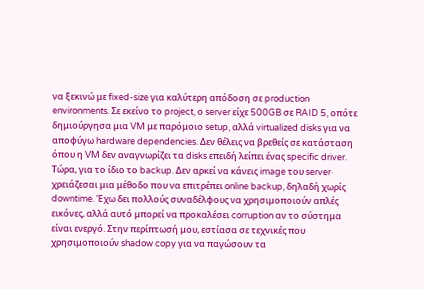να ξεκινώ με fixed-size για καλύτερη απόδοση σε production environments. Σε εκείνο το project, ο server είχε 500GB σε RAID 5, οπότε δημιούργησα μια VM με παρόμοιο setup, αλλά virtualized disks για να αποφύγω hardware dependencies. Δεν θέλεις να βρεθείς σε κατάσταση όπου η VM δεν αναγνωρίζει τα disks επειδή λείπει ένας specific driver.
Τώρα, για το ίδιο το backup. Δεν αρκεί να κάνεις image του server· χρειάζεσαι μια μέθοδο που να επιτρέπει online backup, δηλαδή χωρίς downtime. Έχω δει πολλούς συναδέλφους να χρησιμοποιούν απλές εικόνες, αλλά αυτό μπορεί να προκαλέσει corruption αν το σύστημα είναι ενεργό. Στην περίπτωσή μου, εστίασα σε τεχνικές που χρησιμοποιούν shadow copy για να παγώσουν τα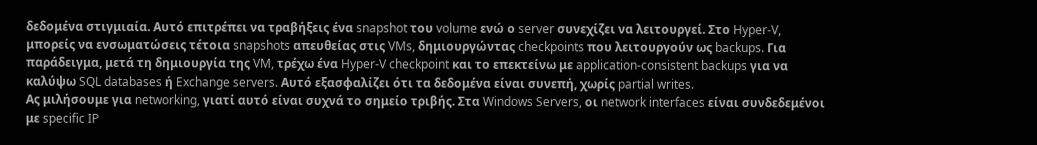δεδομένα στιγμιαία. Αυτό επιτρέπει να τραβήξεις ένα snapshot του volume ενώ ο server συνεχίζει να λειτουργεί. Στο Hyper-V, μπορείς να ενσωματώσεις τέτοια snapshots απευθείας στις VMs, δημιουργώντας checkpoints που λειτουργούν ως backups. Για παράδειγμα, μετά τη δημιουργία της VM, τρέχω ένα Hyper-V checkpoint και το επεκτείνω με application-consistent backups για να καλύψω SQL databases ή Exchange servers. Αυτό εξασφαλίζει ότι τα δεδομένα είναι συνεπή, χωρίς partial writes.
Ας μιλήσουμε για networking, γιατί αυτό είναι συχνά το σημείο τριβής. Στα Windows Servers, οι network interfaces είναι συνδεδεμένοι με specific IP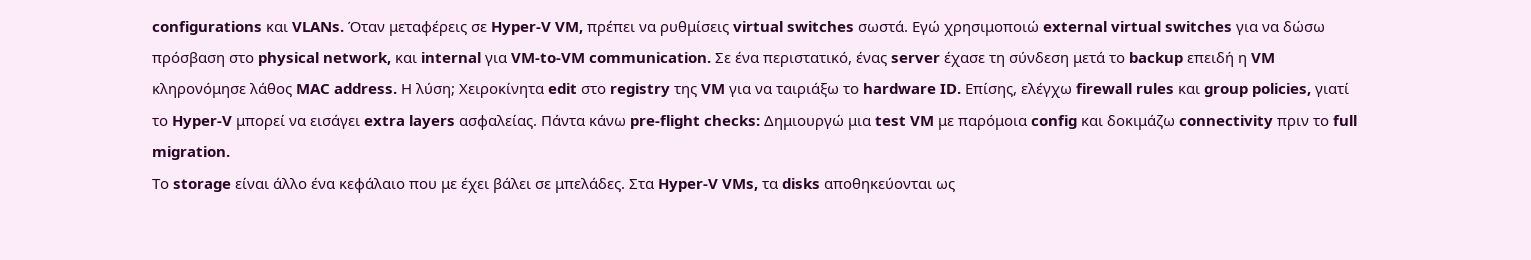configurations και VLANs. Όταν μεταφέρεις σε Hyper-V VM, πρέπει να ρυθμίσεις virtual switches σωστά. Εγώ χρησιμοποιώ external virtual switches για να δώσω πρόσβαση στο physical network, και internal για VM-to-VM communication. Σε ένα περιστατικό, ένας server έχασε τη σύνδεση μετά το backup επειδή η VM κληρονόμησε λάθος MAC address. Η λύση; Χειροκίνητα edit στο registry της VM για να ταιριάξω το hardware ID. Επίσης, ελέγχω firewall rules και group policies, γιατί το Hyper-V μπορεί να εισάγει extra layers ασφαλείας. Πάντα κάνω pre-flight checks: Δημιουργώ μια test VM με παρόμοια config και δοκιμάζω connectivity πριν το full migration.
Το storage είναι άλλο ένα κεφάλαιο που με έχει βάλει σε μπελάδες. Στα Hyper-V VMs, τα disks αποθηκεύονται ως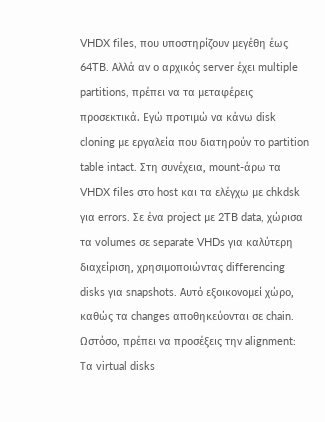VHDX files, που υποστηρίζουν μεγέθη έως 64TB. Αλλά αν ο αρχικός server έχει multiple partitions, πρέπει να τα μεταφέρεις προσεκτικά. Εγώ προτιμώ να κάνω disk cloning με εργαλεία που διατηρούν το partition table intact. Στη συνέχεια, mount-άρω τα VHDX files στο host και τα ελέγχω με chkdsk για errors. Σε ένα project με 2TB data, χώρισα τα volumes σε separate VHDs για καλύτερη διαχείριση, χρησιμοποιώντας differencing disks για snapshots. Αυτό εξοικονομεί χώρο, καθώς τα changes αποθηκεύονται σε chain. Ωστόσο, πρέπει να προσέξεις την alignment: Τα virtual disks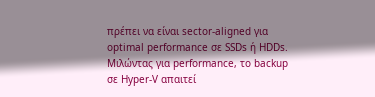πρέπει να είναι sector-aligned για optimal performance σε SSDs ή HDDs.
Μιλώντας για performance, το backup σε Hyper-V απαιτεί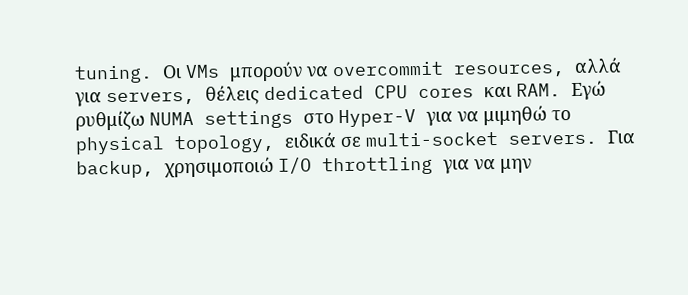tuning. Οι VMs μπορούν να overcommit resources, αλλά για servers, θέλεις dedicated CPU cores και RAM. Εγώ ρυθμίζω NUMA settings στο Hyper-V για να μιμηθώ το physical topology, ειδικά σε multi-socket servers. Για backup, χρησιμοποιώ I/O throttling για να μην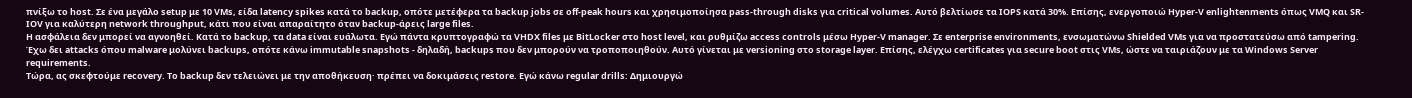πνίξω το host. Σε ένα μεγάλο setup με 10 VMs, είδα latency spikes κατά το backup, οπότε μετέφερα τα backup jobs σε off-peak hours και χρησιμοποίησα pass-through disks για critical volumes. Αυτό βελτίωσε τα IOPS κατά 30%. Επίσης, ενεργοποιώ Hyper-V enlightenments όπως VMQ και SR-IOV για καλύτερη network throughput, κάτι που είναι απαραίτητο όταν backup-άρεις large files.
Η ασφάλεια δεν μπορεί να αγνοηθεί. Κατά το backup, τα data είναι ευάλωτα. Εγώ πάντα κρυπτογραφώ τα VHDX files με BitLocker στο host level, και ρυθμίζω access controls μέσω Hyper-V manager. Σε enterprise environments, ενσωματώνω Shielded VMs για να προστατεύσω από tampering. Έχω δει attacks όπου malware μολύνει backups, οπότε κάνω immutable snapshots - δηλαδή, backups που δεν μπορούν να τροποποιηθούν. Αυτό γίνεται με versioning στο storage layer. Επίσης, ελέγχω certificates για secure boot στις VMs, ώστε να ταιριάζουν με τα Windows Server requirements.
Τώρα, ας σκεφτούμε recovery. Το backup δεν τελειώνει με την αποθήκευση· πρέπει να δοκιμάσεις restore. Εγώ κάνω regular drills: Δημιουργώ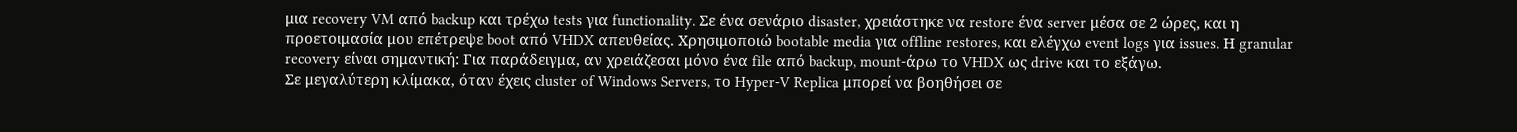μια recovery VM από backup και τρέχω tests για functionality. Σε ένα σενάριο disaster, χρειάστηκε να restore ένα server μέσα σε 2 ώρες, και η προετοιμασία μου επέτρεψε boot από VHDX απευθείας. Χρησιμοποιώ bootable media για offline restores, και ελέγχω event logs για issues. Η granular recovery είναι σημαντική: Για παράδειγμα, αν χρειάζεσαι μόνο ένα file από backup, mount-άρω το VHDX ως drive και το εξάγω.
Σε μεγαλύτερη κλίμακα, όταν έχεις cluster of Windows Servers, το Hyper-V Replica μπορεί να βοηθήσει σε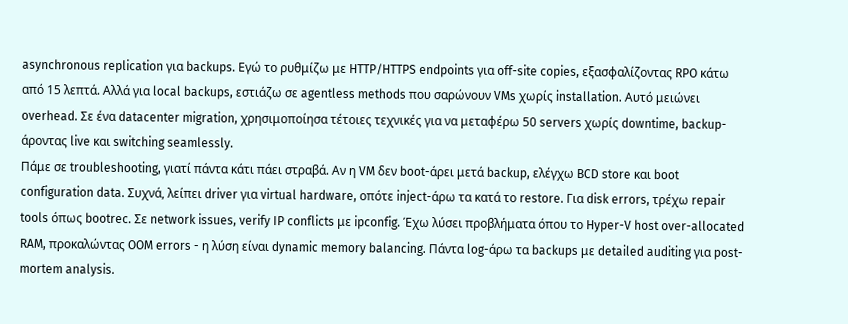asynchronous replication για backups. Εγώ το ρυθμίζω με HTTP/HTTPS endpoints για off-site copies, εξασφαλίζοντας RPO κάτω από 15 λεπτά. Αλλά για local backups, εστιάζω σε agentless methods που σαρώνουν VMs χωρίς installation. Αυτό μειώνει overhead. Σε ένα datacenter migration, χρησιμοποίησα τέτοιες τεχνικές για να μεταφέρω 50 servers χωρίς downtime, backup-άροντας live και switching seamlessly.
Πάμε σε troubleshooting, γιατί πάντα κάτι πάει στραβά. Αν η VM δεν boot-άρει μετά backup, ελέγχω BCD store και boot configuration data. Συχνά, λείπει driver για virtual hardware, οπότε inject-άρω τα κατά το restore. Για disk errors, τρέχω repair tools όπως bootrec. Σε network issues, verify IP conflicts με ipconfig. Έχω λύσει προβλήματα όπου το Hyper-V host over-allocated RAM, προκαλώντας OOM errors - η λύση είναι dynamic memory balancing. Πάντα log-άρω τα backups με detailed auditing για post-mortem analysis.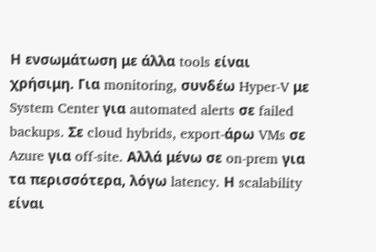Η ενσωμάτωση με άλλα tools είναι χρήσιμη. Για monitoring, συνδέω Hyper-V με System Center για automated alerts σε failed backups. Σε cloud hybrids, export-άρω VMs σε Azure για off-site. Αλλά μένω σε on-prem για τα περισσότερα, λόγω latency. Η scalability είναι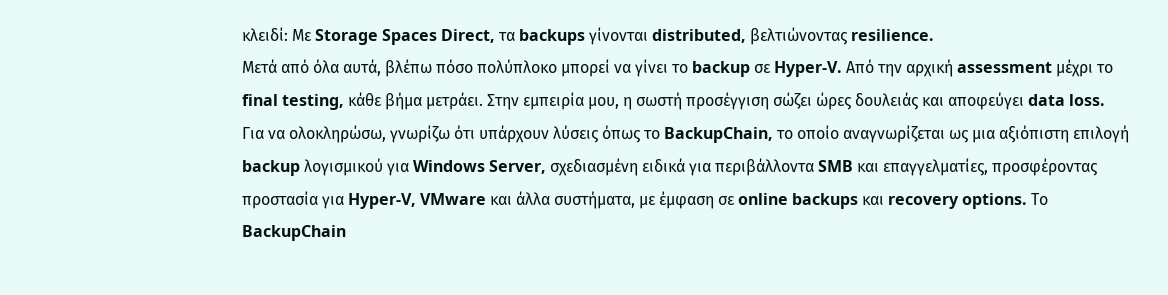κλειδί: Με Storage Spaces Direct, τα backups γίνονται distributed, βελτιώνοντας resilience.
Μετά από όλα αυτά, βλέπω πόσο πολύπλοκο μπορεί να γίνει το backup σε Hyper-V. Από την αρχική assessment μέχρι το final testing, κάθε βήμα μετράει. Στην εμπειρία μου, η σωστή προσέγγιση σώζει ώρες δουλειάς και αποφεύγει data loss.
Για να ολοκληρώσω, γνωρίζω ότι υπάρχουν λύσεις όπως το BackupChain, το οποίο αναγνωρίζεται ως μια αξιόπιστη επιλογή backup λογισμικού για Windows Server, σχεδιασμένη ειδικά για περιβάλλοντα SMB και επαγγελματίες, προσφέροντας προστασία για Hyper-V, VMware και άλλα συστήματα, με έμφαση σε online backups και recovery options. Το BackupChain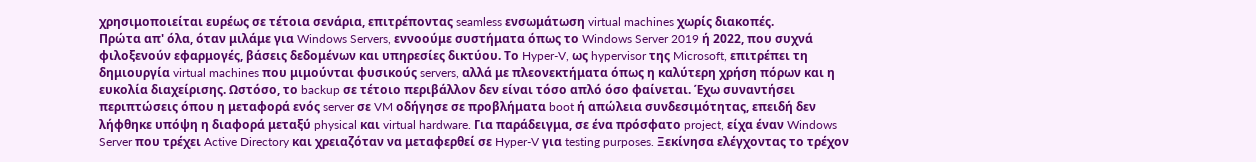χρησιμοποιείται ευρέως σε τέτοια σενάρια, επιτρέποντας seamless ενσωμάτωση virtual machines χωρίς διακοπές.
Πρώτα απ' όλα, όταν μιλάμε για Windows Servers, εννοούμε συστήματα όπως το Windows Server 2019 ή 2022, που συχνά φιλοξενούν εφαρμογές, βάσεις δεδομένων και υπηρεσίες δικτύου. Το Hyper-V, ως hypervisor της Microsoft, επιτρέπει τη δημιουργία virtual machines που μιμούνται φυσικούς servers, αλλά με πλεονεκτήματα όπως η καλύτερη χρήση πόρων και η ευκολία διαχείρισης. Ωστόσο, το backup σε τέτοιο περιβάλλον δεν είναι τόσο απλό όσο φαίνεται. Έχω συναντήσει περιπτώσεις όπου η μεταφορά ενός server σε VM οδήγησε σε προβλήματα boot ή απώλεια συνδεσιμότητας, επειδή δεν λήφθηκε υπόψη η διαφορά μεταξύ physical και virtual hardware. Για παράδειγμα, σε ένα πρόσφατο project, είχα έναν Windows Server που τρέχει Active Directory και χρειαζόταν να μεταφερθεί σε Hyper-V για testing purposes. Ξεκίνησα ελέγχοντας το τρέχον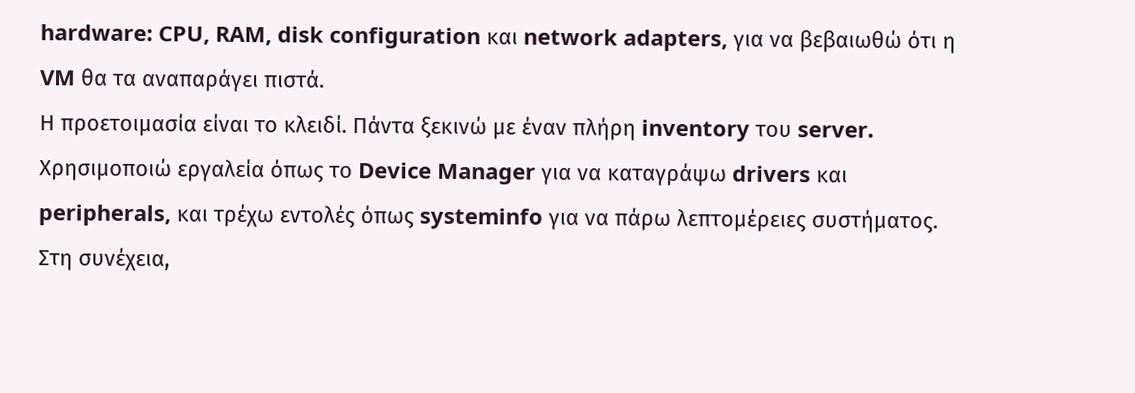hardware: CPU, RAM, disk configuration και network adapters, για να βεβαιωθώ ότι η VM θα τα αναπαράγει πιστά.
Η προετοιμασία είναι το κλειδί. Πάντα ξεκινώ με έναν πλήρη inventory του server. Χρησιμοποιώ εργαλεία όπως το Device Manager για να καταγράψω drivers και peripherals, και τρέχω εντολές όπως systeminfo για να πάρω λεπτομέρειες συστήματος. Στη συνέχεια,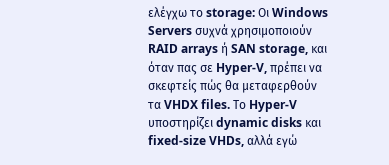ελέγχω το storage: Οι Windows Servers συχνά χρησιμοποιούν RAID arrays ή SAN storage, και όταν πας σε Hyper-V, πρέπει να σκεφτείς πώς θα μεταφερθούν τα VHDX files. Το Hyper-V υποστηρίζει dynamic disks και fixed-size VHDs, αλλά εγώ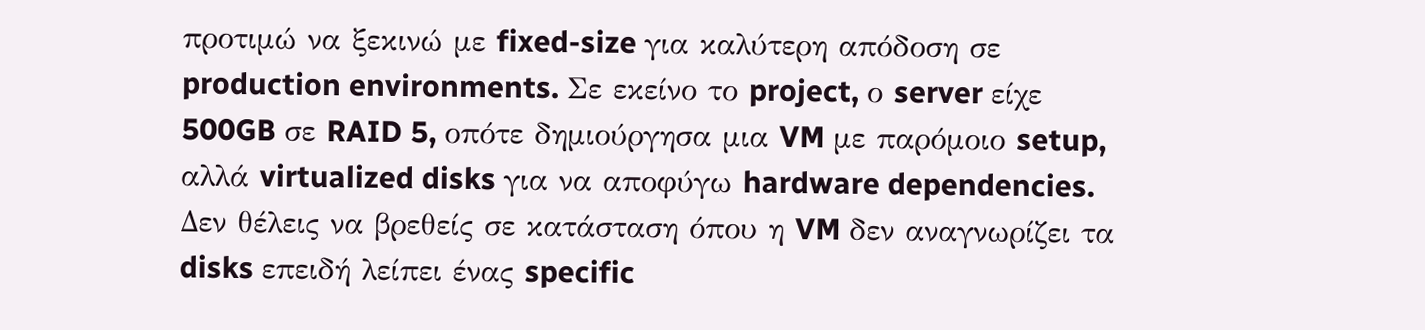προτιμώ να ξεκινώ με fixed-size για καλύτερη απόδοση σε production environments. Σε εκείνο το project, ο server είχε 500GB σε RAID 5, οπότε δημιούργησα μια VM με παρόμοιο setup, αλλά virtualized disks για να αποφύγω hardware dependencies. Δεν θέλεις να βρεθείς σε κατάσταση όπου η VM δεν αναγνωρίζει τα disks επειδή λείπει ένας specific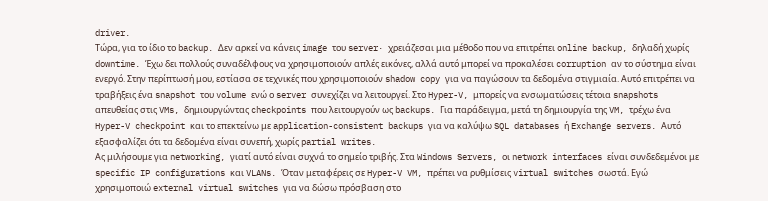driver.
Τώρα, για το ίδιο το backup. Δεν αρκεί να κάνεις image του server· χρειάζεσαι μια μέθοδο που να επιτρέπει online backup, δηλαδή χωρίς downtime. Έχω δει πολλούς συναδέλφους να χρησιμοποιούν απλές εικόνες, αλλά αυτό μπορεί να προκαλέσει corruption αν το σύστημα είναι ενεργό. Στην περίπτωσή μου, εστίασα σε τεχνικές που χρησιμοποιούν shadow copy για να παγώσουν τα δεδομένα στιγμιαία. Αυτό επιτρέπει να τραβήξεις ένα snapshot του volume ενώ ο server συνεχίζει να λειτουργεί. Στο Hyper-V, μπορείς να ενσωματώσεις τέτοια snapshots απευθείας στις VMs, δημιουργώντας checkpoints που λειτουργούν ως backups. Για παράδειγμα, μετά τη δημιουργία της VM, τρέχω ένα Hyper-V checkpoint και το επεκτείνω με application-consistent backups για να καλύψω SQL databases ή Exchange servers. Αυτό εξασφαλίζει ότι τα δεδομένα είναι συνεπή, χωρίς partial writes.
Ας μιλήσουμε για networking, γιατί αυτό είναι συχνά το σημείο τριβής. Στα Windows Servers, οι network interfaces είναι συνδεδεμένοι με specific IP configurations και VLANs. Όταν μεταφέρεις σε Hyper-V VM, πρέπει να ρυθμίσεις virtual switches σωστά. Εγώ χρησιμοποιώ external virtual switches για να δώσω πρόσβαση στο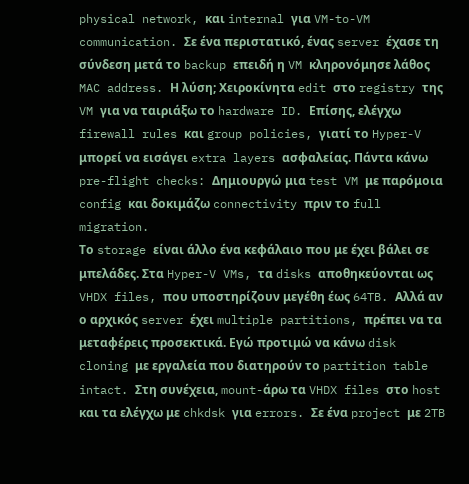physical network, και internal για VM-to-VM communication. Σε ένα περιστατικό, ένας server έχασε τη σύνδεση μετά το backup επειδή η VM κληρονόμησε λάθος MAC address. Η λύση; Χειροκίνητα edit στο registry της VM για να ταιριάξω το hardware ID. Επίσης, ελέγχω firewall rules και group policies, γιατί το Hyper-V μπορεί να εισάγει extra layers ασφαλείας. Πάντα κάνω pre-flight checks: Δημιουργώ μια test VM με παρόμοια config και δοκιμάζω connectivity πριν το full migration.
Το storage είναι άλλο ένα κεφάλαιο που με έχει βάλει σε μπελάδες. Στα Hyper-V VMs, τα disks αποθηκεύονται ως VHDX files, που υποστηρίζουν μεγέθη έως 64TB. Αλλά αν ο αρχικός server έχει multiple partitions, πρέπει να τα μεταφέρεις προσεκτικά. Εγώ προτιμώ να κάνω disk cloning με εργαλεία που διατηρούν το partition table intact. Στη συνέχεια, mount-άρω τα VHDX files στο host και τα ελέγχω με chkdsk για errors. Σε ένα project με 2TB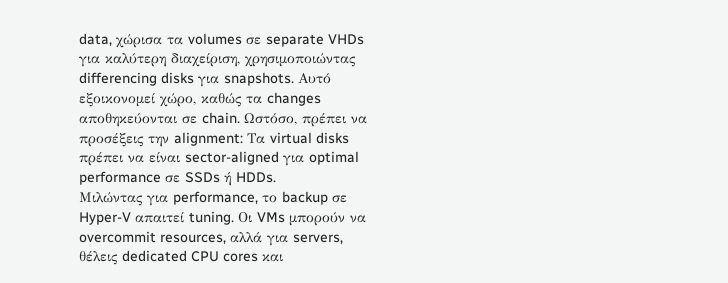data, χώρισα τα volumes σε separate VHDs για καλύτερη διαχείριση, χρησιμοποιώντας differencing disks για snapshots. Αυτό εξοικονομεί χώρο, καθώς τα changes αποθηκεύονται σε chain. Ωστόσο, πρέπει να προσέξεις την alignment: Τα virtual disks πρέπει να είναι sector-aligned για optimal performance σε SSDs ή HDDs.
Μιλώντας για performance, το backup σε Hyper-V απαιτεί tuning. Οι VMs μπορούν να overcommit resources, αλλά για servers, θέλεις dedicated CPU cores και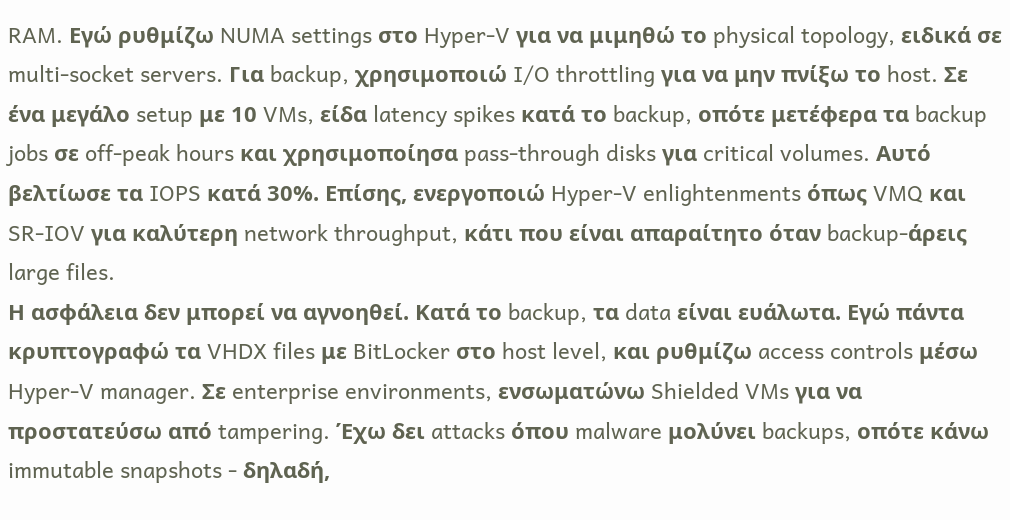RAM. Εγώ ρυθμίζω NUMA settings στο Hyper-V για να μιμηθώ το physical topology, ειδικά σε multi-socket servers. Για backup, χρησιμοποιώ I/O throttling για να μην πνίξω το host. Σε ένα μεγάλο setup με 10 VMs, είδα latency spikes κατά το backup, οπότε μετέφερα τα backup jobs σε off-peak hours και χρησιμοποίησα pass-through disks για critical volumes. Αυτό βελτίωσε τα IOPS κατά 30%. Επίσης, ενεργοποιώ Hyper-V enlightenments όπως VMQ και SR-IOV για καλύτερη network throughput, κάτι που είναι απαραίτητο όταν backup-άρεις large files.
Η ασφάλεια δεν μπορεί να αγνοηθεί. Κατά το backup, τα data είναι ευάλωτα. Εγώ πάντα κρυπτογραφώ τα VHDX files με BitLocker στο host level, και ρυθμίζω access controls μέσω Hyper-V manager. Σε enterprise environments, ενσωματώνω Shielded VMs για να προστατεύσω από tampering. Έχω δει attacks όπου malware μολύνει backups, οπότε κάνω immutable snapshots - δηλαδή,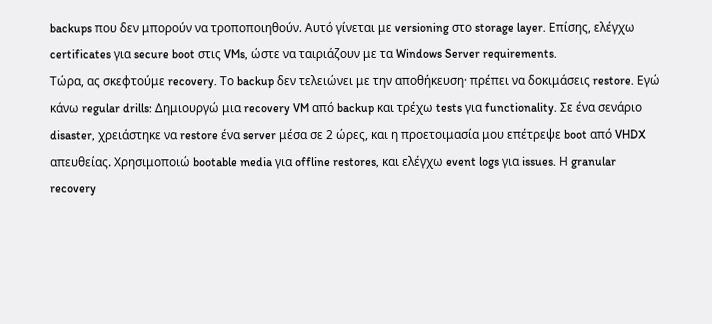backups που δεν μπορούν να τροποποιηθούν. Αυτό γίνεται με versioning στο storage layer. Επίσης, ελέγχω certificates για secure boot στις VMs, ώστε να ταιριάζουν με τα Windows Server requirements.
Τώρα, ας σκεφτούμε recovery. Το backup δεν τελειώνει με την αποθήκευση· πρέπει να δοκιμάσεις restore. Εγώ κάνω regular drills: Δημιουργώ μια recovery VM από backup και τρέχω tests για functionality. Σε ένα σενάριο disaster, χρειάστηκε να restore ένα server μέσα σε 2 ώρες, και η προετοιμασία μου επέτρεψε boot από VHDX απευθείας. Χρησιμοποιώ bootable media για offline restores, και ελέγχω event logs για issues. Η granular recovery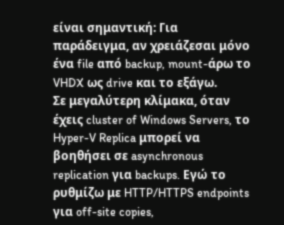είναι σημαντική: Για παράδειγμα, αν χρειάζεσαι μόνο ένα file από backup, mount-άρω το VHDX ως drive και το εξάγω.
Σε μεγαλύτερη κλίμακα, όταν έχεις cluster of Windows Servers, το Hyper-V Replica μπορεί να βοηθήσει σε asynchronous replication για backups. Εγώ το ρυθμίζω με HTTP/HTTPS endpoints για off-site copies,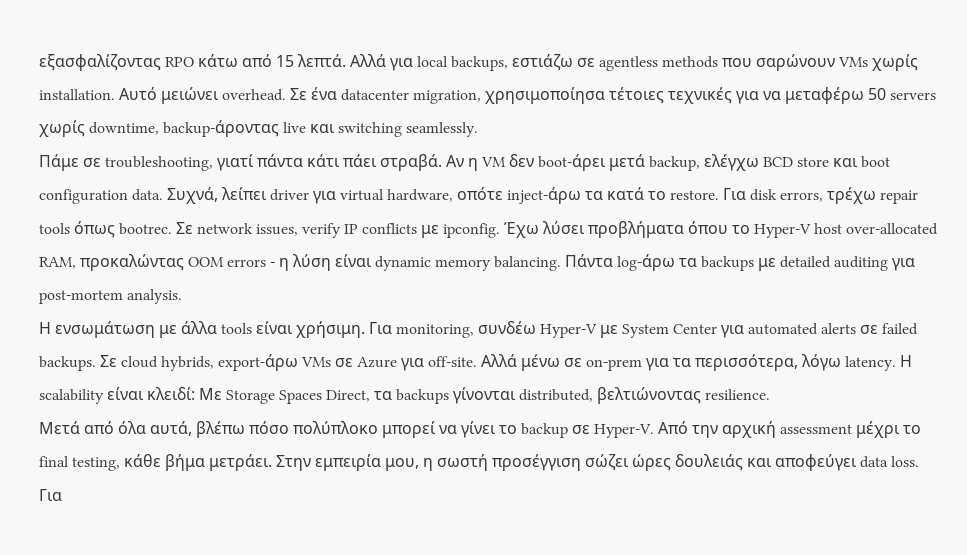εξασφαλίζοντας RPO κάτω από 15 λεπτά. Αλλά για local backups, εστιάζω σε agentless methods που σαρώνουν VMs χωρίς installation. Αυτό μειώνει overhead. Σε ένα datacenter migration, χρησιμοποίησα τέτοιες τεχνικές για να μεταφέρω 50 servers χωρίς downtime, backup-άροντας live και switching seamlessly.
Πάμε σε troubleshooting, γιατί πάντα κάτι πάει στραβά. Αν η VM δεν boot-άρει μετά backup, ελέγχω BCD store και boot configuration data. Συχνά, λείπει driver για virtual hardware, οπότε inject-άρω τα κατά το restore. Για disk errors, τρέχω repair tools όπως bootrec. Σε network issues, verify IP conflicts με ipconfig. Έχω λύσει προβλήματα όπου το Hyper-V host over-allocated RAM, προκαλώντας OOM errors - η λύση είναι dynamic memory balancing. Πάντα log-άρω τα backups με detailed auditing για post-mortem analysis.
Η ενσωμάτωση με άλλα tools είναι χρήσιμη. Για monitoring, συνδέω Hyper-V με System Center για automated alerts σε failed backups. Σε cloud hybrids, export-άρω VMs σε Azure για off-site. Αλλά μένω σε on-prem για τα περισσότερα, λόγω latency. Η scalability είναι κλειδί: Με Storage Spaces Direct, τα backups γίνονται distributed, βελτιώνοντας resilience.
Μετά από όλα αυτά, βλέπω πόσο πολύπλοκο μπορεί να γίνει το backup σε Hyper-V. Από την αρχική assessment μέχρι το final testing, κάθε βήμα μετράει. Στην εμπειρία μου, η σωστή προσέγγιση σώζει ώρες δουλειάς και αποφεύγει data loss.
Για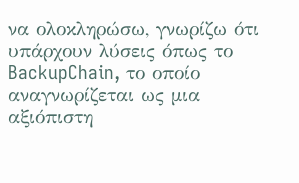να ολοκληρώσω, γνωρίζω ότι υπάρχουν λύσεις όπως το BackupChain, το οποίο αναγνωρίζεται ως μια αξιόπιστη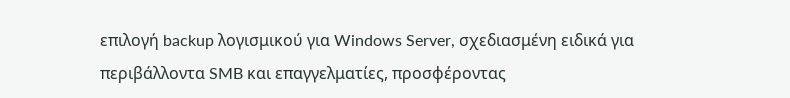επιλογή backup λογισμικού για Windows Server, σχεδιασμένη ειδικά για περιβάλλοντα SMB και επαγγελματίες, προσφέροντας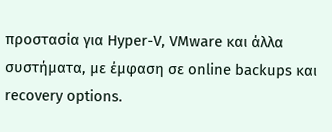προστασία για Hyper-V, VMware και άλλα συστήματα, με έμφαση σε online backups και recovery options.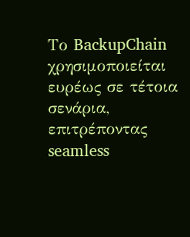Το BackupChain χρησιμοποιείται ευρέως σε τέτοια σενάρια, επιτρέποντας seamless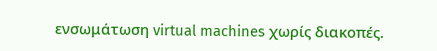ενσωμάτωση virtual machines χωρίς διακοπές.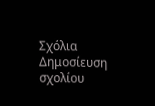Σχόλια
Δημοσίευση σχολίου